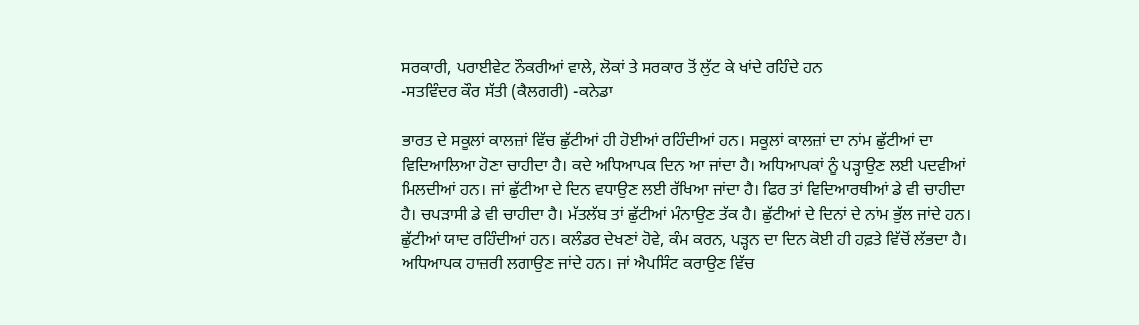ਸਰਕਾਰੀ, ਪਰਾਈਵੇਟ ਨੌਕਰੀਆਂ ਵਾਲੇ, ਲੋਕਾਂ ਤੇ ਸਰਕਾਰ ਤੋਂ ਲੁੱਟ ਕੇ ਖਾਂਦੇ ਰਹਿੰਦੇ ਹਨ
-ਸਤਵਿੰਦਰ ਕੌਰ ਸੱਤੀ (ਕੈਲਗਰੀ) -ਕਨੇਡਾ

ਭਾਰਤ ਦੇ ਸਕੂਲਾਂ ਕਾਲਜ਼ਾਂ ਵਿੱਚ ਛੁੱਟੀਆਂ ਹੀ ਹੋਈਆਂ ਰਹਿੰਦੀਆਂ ਹਨ। ਸਕੂਲਾਂ ਕਾਲਜ਼ਾਂ ਦਾ ਨਾਂਮ ਛੁੱਟੀਆਂ ਦਾ ਵਿਦਿਆਲਿਆ ਹੋਣਾ ਚਾਹੀਦਾ ਹੈ। ਕਦੇ ਅਧਿਆਪਕ ਦਿਨ ਆ ਜਾਂਦਾ ਹੈ। ਅਧਿਆਪਕਾਂ ਨੂੰ ਪੜ੍ਹਾਉਣ ਲਈ ਪਦਵੀਆਂ ਮਿਲਦੀਆਂ ਹਨ। ਜਾਂ ਛੁੱਟੀਆ ਦੇ ਦਿਨ ਵਧਾਉਣ ਲਈ ਰੱਖਿਆ ਜਾਂਦਾ ਹੈ। ਫਿਰ ਤਾਂ ਵਿਦਿਆਰਥੀਆਂ ਡੇ ਵੀ ਚਾਹੀਦਾ ਹੈ। ਚਪੜਾਸੀ ਡੇ ਵੀ ਚਾਹੀਦਾ ਹੈ। ਮੱਤਲੱਬ ਤਾਂ ਛੁੱਟੀਆਂ ਮੰਨਾਉਣ ਤੱਕ ਹੈ। ਛੁੱਟੀਆਂ ਦੇ ਦਿਨਾਂ ਦੇ ਨਾਂਮ ਭੁੱਲ ਜਾਂਦੇ ਹਨ। ਛੁੱਟੀਆਂ ਯਾਦ ਰਹਿੰਦੀਆਂ ਹਨ। ਕਲੰਡਰ ਦੇਖਣਾਂ ਹੋਵੇ, ਕੰਮ ਕਰਨ, ਪੜ੍ਹਨ ਦਾ ਦਿਨ ਕੋਈ ਹੀ ਹਫ਼ਤੇ ਵਿੱਚੋਂ ਲੱਭਦਾ ਹੈ। ਅਧਿਆਪਕ ਹਾਜ਼ਰੀ ਲਗਾਉਣ ਜਾਂਦੇ ਹਨ। ਜਾਂ ਐਪਸਿੰਟ ਕਰਾਉਣ ਵਿੱਚ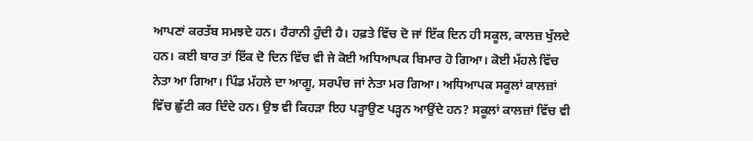ਆਪਣਾਂ ਕਰਤੱਬ ਸਮਝਦੇ ਹਨ। ਹੈਰਾਨੀ ਹੁੰਦੀ ਹੈ। ਹਫ਼ਤੇ ਵਿੱਚ ਦੋ ਜਾਂ ਇੱਕ ਦਿਨ ਹੀ ਸਕੂਲ, ਕਾਲਜ਼ ਖੁੱਲਦੇ ਹਨ। ਕਈ ਬਾਰ ਤਾਂ ਇੱਕ ਦੋ ਦਿਨ ਵਿੱਚ ਵੀ ਜੇ ਕੋਈ ਅਧਿਆਪਕ ਬਿਮਾਰ ਹੋ ਗਿਆ। ਕੋਈ ਮੱਹਲੇ ਵਿੱਚ ਨੇਤਾ ਆ ਗਿਆ। ਪਿੰਡ ਮੱਹਲੇ ਦਾ ਆਗੂ, ਸਰਪੰਚ ਜਾਂ ਨੇਤਾ ਮਰ ਗਿਆ। ਅਧਿਆਪਕ ਸਕੂਲਾਂ ਕਾਲਜ਼ਾਂ ਵਿੱਚ ਛੁੱਟੀ ਕਰ ਦਿੰਦੇ ਹਨ। ਉਝ ਵੀ ਕਿਹੜਾ ਇਹ ਪੜ੍ਹਾਉਣ ਪੜ੍ਹਨ ਆਉਂਦੇ ਹਨ? ਸਕੂਲਾਂ ਕਾਲਜ਼ਾਂ ਵਿੱਚ ਵੀ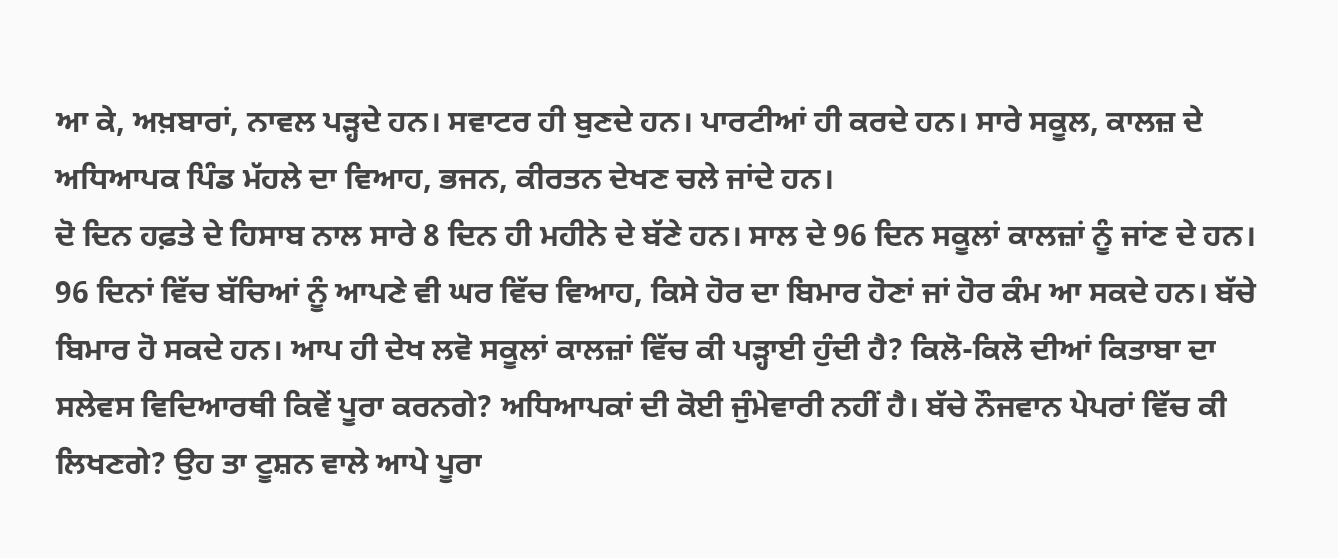ਆ ਕੇ, ਅਖ਼ਬਾਰਾਂ, ਨਾਵਲ ਪੜ੍ਹਦੇ ਹਨ। ਸਵਾਟਰ ਹੀ ਬੁਣਦੇ ਹਨ। ਪਾਰਟੀਆਂ ਹੀ ਕਰਦੇ ਹਨ। ਸਾਰੇ ਸਕੂਲ, ਕਾਲਜ਼ ਦੇ ਅਧਿਆਪਕ ਪਿੰਡ ਮੱਹਲੇ ਦਾ ਵਿਆਹ, ਭਜਨ, ਕੀਰਤਨ ਦੇਖਣ ਚਲੇ ਜਾਂਦੇ ਹਨ।
ਦੋ ਦਿਨ ਹਫ਼ਤੇ ਦੇ ਹਿਸਾਬ ਨਾਲ ਸਾਰੇ 8 ਦਿਨ ਹੀ ਮਹੀਨੇ ਦੇ ਬੱਣੇ ਹਨ। ਸਾਲ ਦੇ 96 ਦਿਨ ਸਕੂਲਾਂ ਕਾਲਜ਼ਾਂ ਨੂੰ ਜਾਂਣ ਦੇ ਹਨ। 96 ਦਿਨਾਂ ਵਿੱਚ ਬੱਚਿਆਂ ਨੂੰ ਆਪਣੇ ਵੀ ਘਰ ਵਿੱਚ ਵਿਆਹ, ਕਿਸੇ ਹੋਰ ਦਾ ਬਿਮਾਰ ਹੋਣਾਂ ਜਾਂ ਹੋਰ ਕੰਮ ਆ ਸਕਦੇ ਹਨ। ਬੱਚੇ ਬਿਮਾਰ ਹੋ ਸਕਦੇ ਹਨ। ਆਪ ਹੀ ਦੇਖ ਲਵੋ ਸਕੂਲਾਂ ਕਾਲਜ਼ਾਂ ਵਿੱਚ ਕੀ ਪੜ੍ਹਾਈ ਹੁੰਦੀ ਹੈ? ਕਿਲੋ-ਕਿਲੋ ਦੀਆਂ ਕਿਤਾਬਾ ਦਾ ਸਲੇਵਸ ਵਿਦਿਆਰਥੀ ਕਿਵੇਂ ਪੂਰਾ ਕਰਨਗੇ? ਅਧਿਆਪਕਾਂ ਦੀ ਕੋਈ ਜੁੰਮੇਵਾਰੀ ਨਹੀਂ ਹੈ। ਬੱਚੇ ਨੌਜਵਾਨ ਪੇਪਰਾਂ ਵਿੱਚ ਕੀ ਲਿਖਣਗੇ? ਉਹ ਤਾ ਟੂਸ਼ਨ ਵਾਲੇ ਆਪੇ ਪੂਰਾ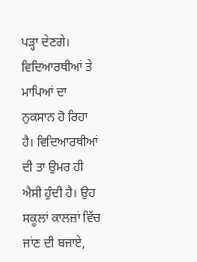ਪੜ੍ਹਾ ਦੇਣਗੇ। ਵਿਦਿਆਰਥੀਆਂ ਤੇ ਮਾਪਿਆਂ ਦਾ ਨੁਕਸਾਨ ਹੋ ਰਿਹਾ ਹੈ। ਵਿਦਿਆਰਥੀਆਂ ਦੀ ਤਾ ਉਮਰ ਹੀ ਐਸੀ ਹੁੰਦੀ ਹੈ। ਉਹ ਸਕੂਲਾਂ ਕਾਲਜ਼ਾਂ ਵਿੱਚ ਜਾਂਣ ਦੀ ਬਜਾਏ,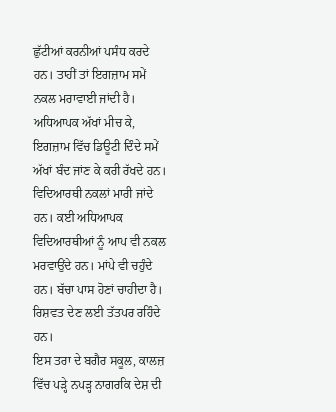ਛੁੱਟੀਆਂ ਕਰਨੀਆਂ ਪਸੰਧ ਕਰਦੇ ਹਨ। ਤਾਹੀਂ ਤਾਂ ਇਗਜ਼ਾਮ ਸਮੇਂ ਨਕਲ ਮਰਾਵਾਈ ਜਾਂਦੀ ਹੈ। ਅਧਿਆਪਕ ਅੱਖਾਂ ਮੀਚ ਕੇ, ਇਗਜ਼ਾਮ ਵਿੱਚ ਡਿਊਟੀ ਦਿੰਦੇ ਸਮੇਂ ਅੱਖਾਂ ਬੰਦ ਜਾਂਣ ਕੇ ਕਰੀ ਰੱਖਦੇ ਹਨ। ਵਿਦਿਆਰਥੀ ਨਕਲਾਂ ਮਾਰੀ ਜਾਂਦੇ ਹਨ। ਕਈ ਅਧਿਆਪਕ ਵਿਦਿਆਰਥੀਆਂ ਨੂੰ ਆਪ ਵੀ ਨਕਲ ਮਰਵਾਉਂਦੇ ਹਨ। ਮਾਂਪੇ ਵੀ ਚਹੁੰਦੇ ਹਨ। ਬੱਚਾ ਪਾਸ ਹੋਣਾਂ ਚਾਹੀਦਾ ਹੈ। ਰਿਸ਼ਵਤ ਦੇਣ ਲਈ ਤੱਤਪਰ ਰਹਿੰਦੇ ਹਨ।
ਇਸ ਤਰਾ ਦੇ ਬਗੈਰ ਸਕੂਲ, ਕਾਲਜ਼ ਵਿੱਚ ਪੜ੍ਹੇ ਨਪੜ੍ਹ ਨਾਗਰਕਿ ਦੇਸ਼ ਦੀ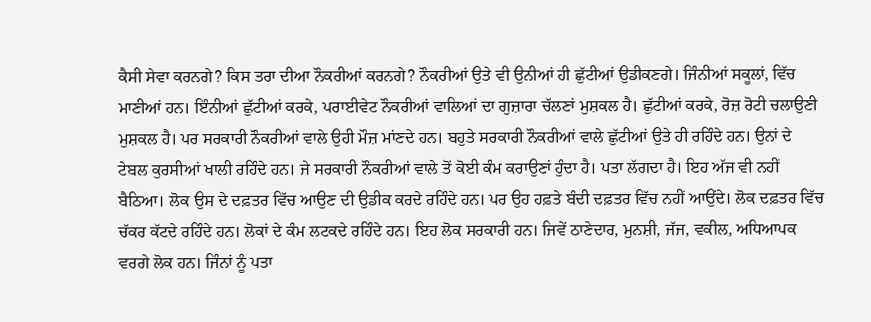ਕੈਸੀ ਸੇਵਾ ਕਰਨਗੇ? ਕਿਸ ਤਰਾ ਦੀਆ ਨੌਕਰੀਆਂ ਕਰਨਗੇ? ਨੌਕਰੀਆਂ ਉਤੇ ਵੀ ਉਨੀਆਂ ਹੀ ਛੁੱਟੀਆਂ ਉਡੀਕਣਗੇ। ਜਿੰਨੀਆਂ ਸਕੂਲਾਂ, ਵਿੱਚ ਮਾਣੀਆਂ ਹਨ। ਇੰਨੀਆਂ ਛੁੱਟੀਆਂ ਕਰਕੇ, ਪਰਾਈਵੇਟ ਨੌਕਰੀਆਂ ਵਾਲਿਆਂ ਦਾ ਗੁਜ਼ਾਰਾ ਚੱਲਣਾਂ ਮੁਸ਼ਕਲ ਹੈ। ਛੁੱਟੀਆਂ ਕਰਕੇ, ਰੋਜ਼ ਰੋਟੀ ਚਲਾਉਣੀ ਮੁਸ਼ਕਲ ਹੈ। ਪਰ ਸਰਕਾਰੀ ਨੌਕਰੀਆਂ ਵਾਲੇ ਉਹੀ ਮੌਜ਼ ਮਾਂਣਦੇ ਹਨ। ਬਹੁਤੇ ਸਰਕਾਰੀ ਨੌਕਰੀਆਂ ਵਾਲੇ ਛੁੱਟੀਆਂ ਉਤੇ ਹੀ ਰਹਿੰਦੇ ਹਨ। ਉਨਾਂ ਦੇ ਟੇਬਲ ਕੁਰਸੀਆਂ ਖਾਲੀ ਰਹਿੰਦੇ ਹਨ। ਜੇ ਸਰਕਾਰੀ ਨੌਕਰੀਆਂ ਵਾਲੇ ਤੋਂ ਕੋਈ ਕੰਮ ਕਰਾਉਣਾਂ ਹੁੰਦਾ ਹੈ। ਪਤਾ ਲੱਗਦਾ ਹੈ। ਇਹ ਅੱਜ ਵੀ ਨਹੀਂ ਬੈਠਿਆ। ਲੋਕ ਉਸ ਦੇ ਦਫ਼ਤਰ ਵਿੱਚ ਆਉਣ ਦੀ ਉਡੀਕ ਕਰਦੇ ਰਹਿੰਦੇ ਹਨ। ਪਰ ਉਹ ਹਫ਼ਤੇ ਬੰਦੀ ਦਫ਼ਤਰ ਵਿੱਚ ਨਹੀਂ ਆਉਂਦੇ। ਲੋਕ ਦਫ਼ਤਰ ਵਿੱਚ ਚੱਕਰ ਕੱਟਦੇ ਰਹਿੰਦੇ ਹਨ। ਲੋਕਾਂ ਦੇ ਕੰਮ ਲਟਕਦੇ ਰਹਿੰਦੇ ਹਨ। ਇਹ ਲੋਕ ਸਰਕਾਰੀ ਹਨ। ਜਿਵੇਂ ਠਾਣੇਦਾਰ, ਮੁਨਸ਼ੀ, ਜੱਜ, ਵਕੀਲ, ਅਧਿਆਪਕ ਵਰਗੇ ਲੋਕ ਹਨ। ਜਿੰਨਾਂ ਨੂੰ ਪਤਾ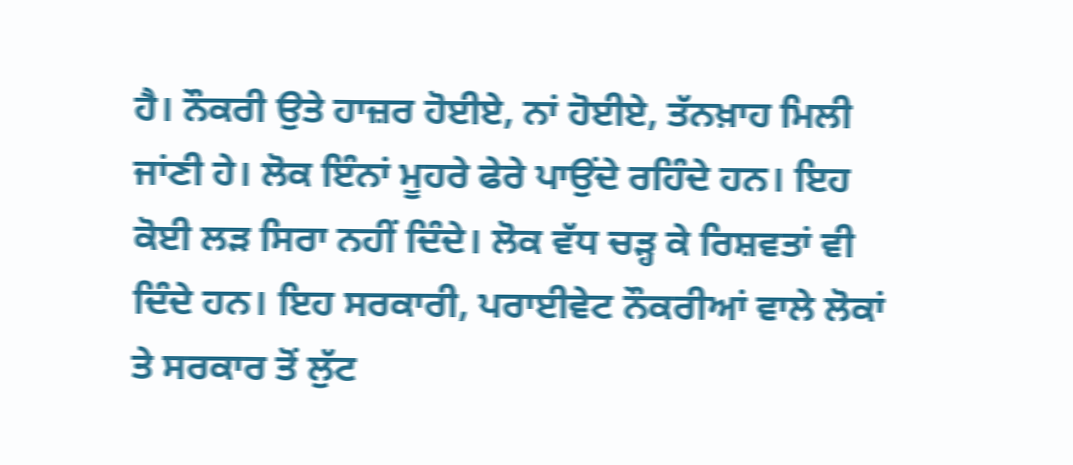ਹੈ। ਨੌਕਰੀ ਉਤੇ ਹਾਜ਼ਰ ਹੋਈਏ, ਨਾਂ ਹੋਈਏ, ਤੱਨਖ਼ਾਹ ਮਿਲੀ ਜਾਂਣੀ ਹੇ। ਲੋਕ ਇੰਨਾਂ ਮੂਹਰੇ ਫੇਰੇ ਪਾਉਂਦੇ ਰਹਿੰਦੇ ਹਨ। ਇਹ ਕੋਈ ਲੜ ਸਿਰਾ ਨਹੀਂ ਦਿੰਦੇ। ਲੋਕ ਵੱਧ ਚੜ੍ਹ ਕੇ ਰਿਸ਼ਵਤਾਂ ਵੀ ਦਿੰਦੇ ਹਨ। ਇਹ ਸਰਕਾਰੀ, ਪਰਾਈਵੇਟ ਨੌਕਰੀਆਂ ਵਾਲੇ ਲੋਕਾਂ ਤੇ ਸਰਕਾਰ ਤੋਂ ਲੁੱਟ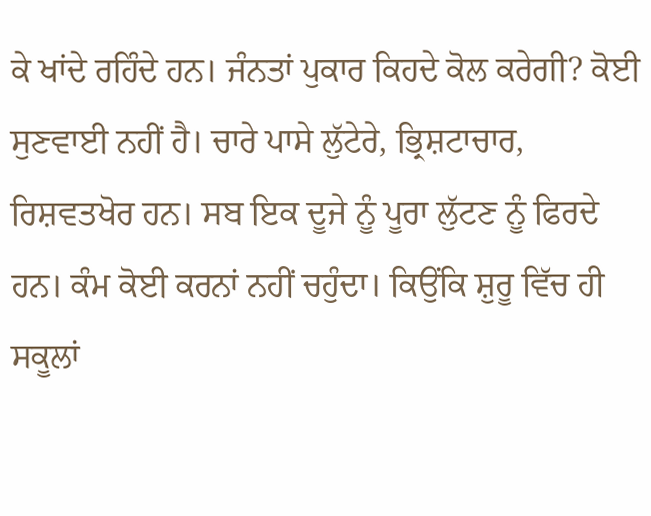ਕੇ ਖਾਂਦੇ ਰਹਿੰਦੇ ਹਨ। ਜੰਨਤਾਂ ਪੁਕਾਰ ਕਿਹਦੇ ਕੋਲ ਕਰੇਗੀ? ਕੋਈ ਸੁਣਵਾਈ ਨਹੀਂ ਹੈ। ਚਾਰੇ ਪਾਸੇ ਲੁੱਟੇਰੇ, ਭ੍ਰਿਸ਼ਟਾਚਾਰ, ਰਿਸ਼ਵਤਖੋਰ ਹਨ। ਸਬ ਇਕ ਦੂਜੇ ਨੂੰ ਪੂਰਾ ਲੁੱਟਣ ਨੂੰ ਫਿਰਦੇ ਹਨ। ਕੰਮ ਕੋਈ ਕਰਨਾਂ ਨਹੀਂ ਚਹੁੰਦਾ। ਕਿਉਂਕਿ ਸ਼ੁਰੂ ਵਿੱਚ ਹੀ ਸਕੂਲਾਂ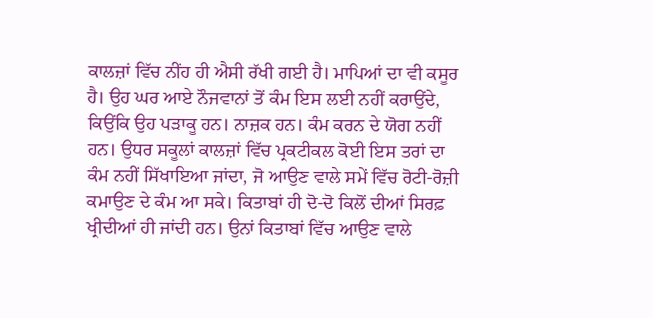ਕਾਲਜ਼ਾਂ ਵਿੱਚ ਨੀਂਹ ਹੀ ਐਸੀ ਰੱਖੀ ਗਈ ਹੈ। ਮਾਪਿਆਂ ਦਾ ਵੀ ਕਸੂਰ ਹੈ। ਉਹ ਘਰ ਆਏ ਨੌਜਵਾਨਾਂ ਤੋਂ ਕੰਮ ਇਸ ਲਈ ਨਹੀਂ ਕਰਾਉਂਦੇ, ਕਿਉਂਕਿ ਉਹ ਪੜਾਕੂ ਹਨ। ਨਾਜ਼ਕ ਹਨ। ਕੰਮ ਕਰਨ ਦੇ ਯੋਗ ਨਹੀਂ ਹਨ। ਉਧਰ ਸਕੂਲਾਂ ਕਾਲਜ਼ਾਂ ਵਿੱਚ ਪ੍ਰਕਟੀਕਲ ਕੋਈ ਇਸ ਤਰਾਂ ਦਾ ਕੰਮ ਨਹੀਂ ਸਿੱਖਾਇਆ ਜਾਂਦਾ, ਜੋ ਆਉਣ ਵਾਲੇ ਸਮੇਂ ਵਿੱਚ ਰੋਟੀ-ਰੋਜ਼ੀ ਕਮਾਉਣ ਦੇ ਕੰਮ ਆ ਸਕੇ। ਕਿਤਾਬਾਂ ਹੀ ਦੋ-ਦੋ ਕਿਲੋਂ ਦੀਆਂ ਸਿਰਫ਼ ਖ੍ਰੀਦੀਆਂ ਹੀ ਜਾਂਦੀ ਹਨ। ਉਨਾਂ ਕਿਤਾਬਾਂ ਵਿੱਚ ਆਉਣ ਵਾਲੇ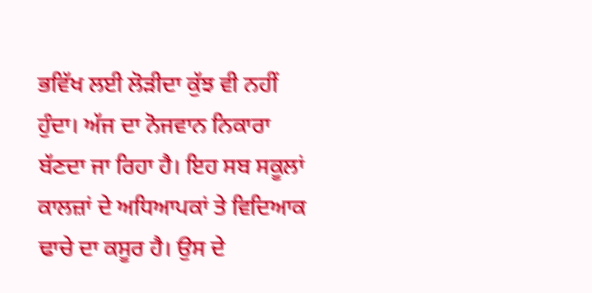ਭਵਿੱਖ ਲਈ ਲੋੜੀਦਾ ਕੁੱਝ ਵੀ ਨਹੀਂ ਹੁੰਦਾ। ਅੱਜ ਦਾ ਨੋਜਵਾਨ ਨਿਕਾਰਾ ਬੱਣਦਾ ਜਾ ਰਿਹਾ ਹੈ। ਇਹ ਸਬ ਸਕੂਲਾਂ ਕਾਲਜ਼ਾਂ ਦੇ ਅਧਿਆਪਕਾਂ ਤੇ ਵਿਦਿਆਕ ਢਾਚੇ ਦਾ ਕਸੂਰ ਹੈ। ਉਸ ਦੇ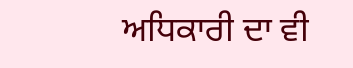ਅਧਿਕਾਰੀ ਦਾ ਵੀ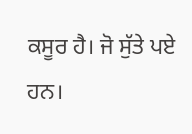ਕਸੂਰ ਹੈ। ਜੋ ਸੁੱਤੇ ਪਏ ਹਨ।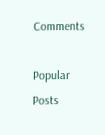Comments

Popular Posts